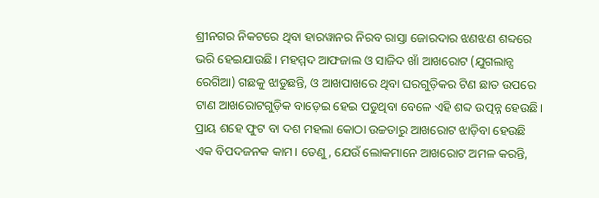ଶ୍ରୀନଗର ନିକଟରେ ଥିବା ହାରୱାନର ନିରବ ରାସ୍ତା ଜୋରଦାର ଝଣଝଣ ଶବ୍ଦରେ ଭରି ହେଇଯାଉଛି। ମହମ୍ମଦ ଆଫଜାଲ ଓ ସାଜିଦ ଖାଁ ଆଖରୋଟ (ଯୁଗଲାନ୍ସ ରେଗିଆ) ଗଛକୁ ଝାଡୁଛନ୍ତି, ଓ ଆଖପାଖରେ ଥିବା ଘରଗୁଡ଼ିକର ଟିଣ ଛାତ ଉପରେ ଟାଣ ଆଖରୋଟଗୁଡ଼ିକ ବାଡ଼େଇ ହେଇ ପଡୁଥିବା ବେଳେ ଏହି ଶବ୍ଦ ଉତ୍ପନ୍ନ ହେଉଛି।
ପ୍ରାୟ ଶହେ ଫୁଟ ବା ଦଶ ମହଲା କୋଠା ଉଚ୍ଚତାରୁ ଆଖରୋଟ ଝାଡ଼ିବା ହେଉଛି ଏକ ବିପଦଜନକ କାମ। ତେଣୁ, ଯେଉଁ ଲୋକମାନେ ଆଖରୋଟ ଅମଳ କରନ୍ତି,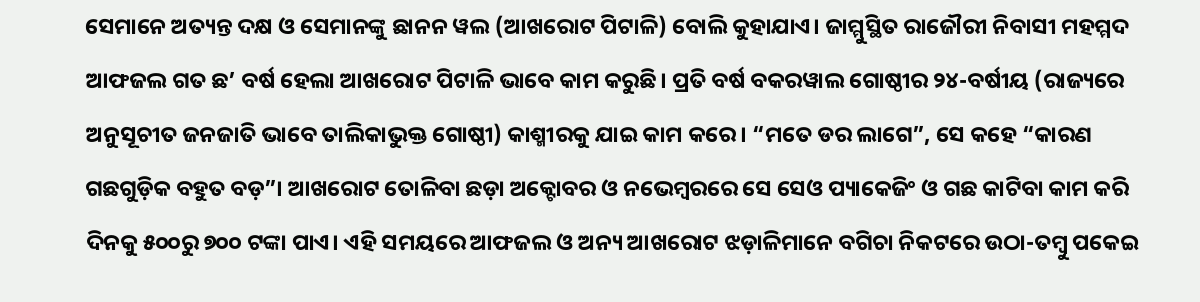ସେମାନେ ଅତ୍ୟନ୍ତ ଦକ୍ଷ ଓ ସେମାନଙ୍କୁ ଛାନନ ୱଲ (ଆଖରୋଟ ପିଟାଳି) ବୋଲି କୁହାଯାଏ। ଜାମ୍ମୁସ୍ଥିତ ରାଜୌରୀ ନିବାସୀ ମହମ୍ମଦ ଆଫଜଲ ଗତ ଛ’ ବର୍ଷ ହେଲା ଆଖରୋଟ ପିଟାଳି ଭାବେ କାମ କରୁଛି। ପ୍ରତି ବର୍ଷ ବକରୱାଲ ଗୋଷ୍ଠୀର ୨୪-ବର୍ଷୀୟ (ରାଜ୍ୟରେ ଅନୁସୂଚୀତ ଜନଜାତି ଭାବେ ତାଲିକାଭୁକ୍ତ ଗୋଷ୍ଠୀ) କାଶ୍ମୀରକୁ ଯାଇ କାମ କରେ। “ମତେ ଡର ଲାଗେ”, ସେ କହେ “କାରଣ ଗଛଗୁଡ଼ିକ ବହୁତ ବଡ଼”। ଆଖରୋଟ ତୋଳିବା ଛଡ଼ା ଅକ୍ଟୋବର ଓ ନଭେମ୍ବରରେ ସେ ସେଓ ପ୍ୟାକେଜିଂ ଓ ଗଛ କାଟିବା କାମ କରି ଦିନକୁ ୫୦୦ରୁ ୭୦୦ ଟଙ୍କା ପାଏ। ଏହି ସମୟରେ ଆଫଜଲ ଓ ଅନ୍ୟ ଆଖରୋଟ ଝଡ଼ାଳିମାନେ ବଗିଚା ନିକଟରେ ଉଠା-ତମ୍ବୁ ପକେଇ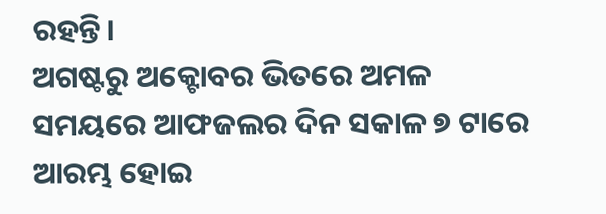ରହନ୍ତି।
ଅଗଷ୍ଟରୁ ଅକ୍ଟୋବର ଭିତରେ ଅମଳ ସମୟରେ ଆଫଜଲର ଦିନ ସକାଳ ୭ ଟାରେ ଆରମ୍ଭ ହୋଇ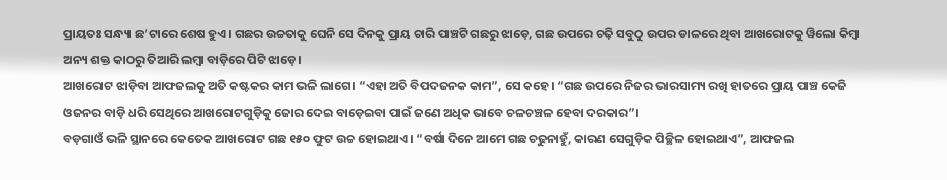ପ୍ରାୟତଃ ସନ୍ଧ୍ୟା ଛ’ଟାରେ ଶେଷ ହୁଏ। ଗଛର ଉଚ୍ଚତାକୁ ଘେନି ସେ ଦିନକୁ ପ୍ରାୟ ଚାରି ପାଞ୍ଚଟି ଗଛରୁ ଝାଡ଼େ, ଗଛ ଉପରେ ଚଢ଼ି ସବୁଠୁ ଉପର ଡାଳରେ ଥିବା ଆଖରୋଟକୁ ୱିଲୋ କିମ୍ବା ଅନ୍ୟ ଶକ୍ତ କାଠରୁ ତିଆରି ଲମ୍ବା ବାଡ଼ିରେ ପିଟି ଝାଡ଼େ।
ଆଖରୋଟ ଝାଡ଼ିବା ଆଫଜଲକୁ ଅତି କଷ୍ଟକର କାମ ଭଳି ଲାଗେ। “ଏହା ଅତି ବିପଦଜନକ କାମ”, ସେ କହେ। “ଗଛ ଉପରେ ନିଜର ଭାରସାମ୍ୟ ରଖି ହାତରେ ପ୍ରାୟ ପାଞ୍ଚ କେଜି ଓଜନର ବାଡ଼ି ଧରି ସେଥିରେ ଆଖରୋଟଗୁଡ଼ିକୁ ଜୋର ଦେଇ ବାଡ଼େଇବା ପାଇଁ ଜଣେ ଅଧିକ ଭାବେ ଚଳଚଞ୍ଚଳ ହେବା ଦରକାର”।
ବଡ଼ଗାଓଁ ଭଳି ସ୍ଥାନରେ କେତେକ ଆଖରୋଟ ଗଛ ୧୫୦ ଫୁଟ ଉଚ୍ଚ ହୋଇଥାଏ। “ବର୍ଷା ଦିନେ ଆମେ ଗଛ ଚଢୁନାହୁଁ, କାରଣ ସେଗୁଡ଼ିକ ପିଚ୍ଛିଳ ହୋଇଥାଏ”, ଆଫଜଲ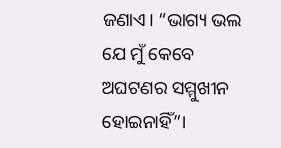ଜଣାଏ। “ଭାଗ୍ୟ ଭଲ ଯେ ମୁଁ କେବେ ଅଘଟଣର ସମ୍ମୁଖୀନ ହୋଇନାହିଁ”।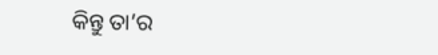କିନ୍ତୁ ତା’ର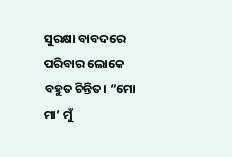ସୁରକ୍ଷା ବାବଦରେ ପରିବାର ଲୋକେ ବହୁତ ଚିନ୍ତିତ। “ମୋ ମା’ ମୁଁ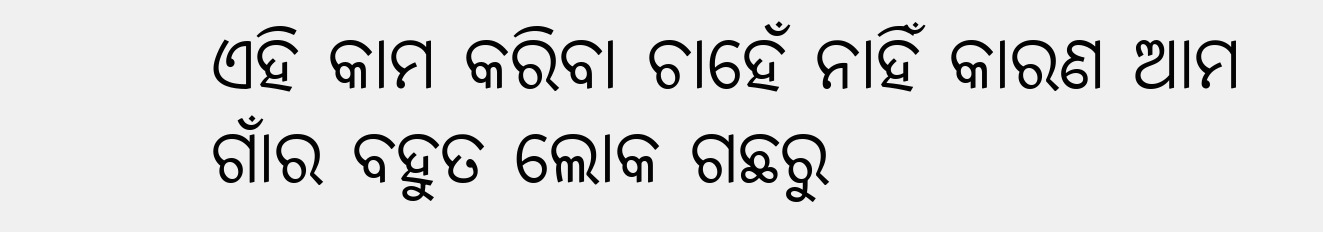ଏହି କାମ କରିବା ଚାହେଁ ନାହିଁ କାରଣ ଆମ ଗାଁର ବହୁତ ଲୋକ ଗଛରୁ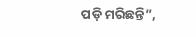ପଡ଼ି ମରିଛନ୍ତି”,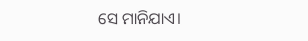ସେ ମାନିଯାଏ।